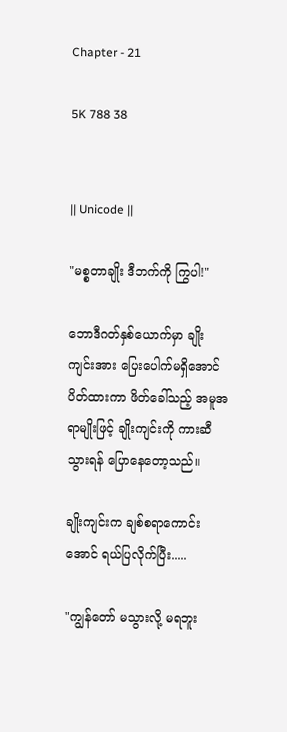Chapter - 21

5K 788 38


|| Unicode ||

"မစ္စတာချိုး ဒီဘက်ကို ကြွပါ!"

ဘောဒီဂတ်နှစ်ယောက်မှာ ချိုးကျင်းအား ပြေးပေါက်မရှိ‌အောင် ပိတ်ထားကာ ဖိတ်ခေါ်သည့် အမူအရာမျိုးဖြင့် ချိုးကျင်းကို ကားဆီသွားရန် ပြောနေတော့သည်။

ချိုးကျင်းက ချစ်စရာကောင်းအောင် ရယ်ပြလိုက်ပြီး.....

"ကျွန်တော် မသွားလို့ မရဘူး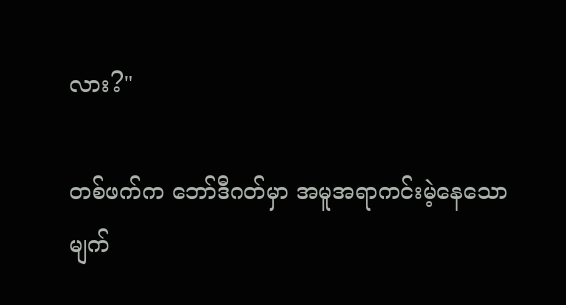လား?"

တစ်ဖက်က ဘော်ဒီဂတ်မှာ အမူအရာကင်းမဲ့နေသော မျက်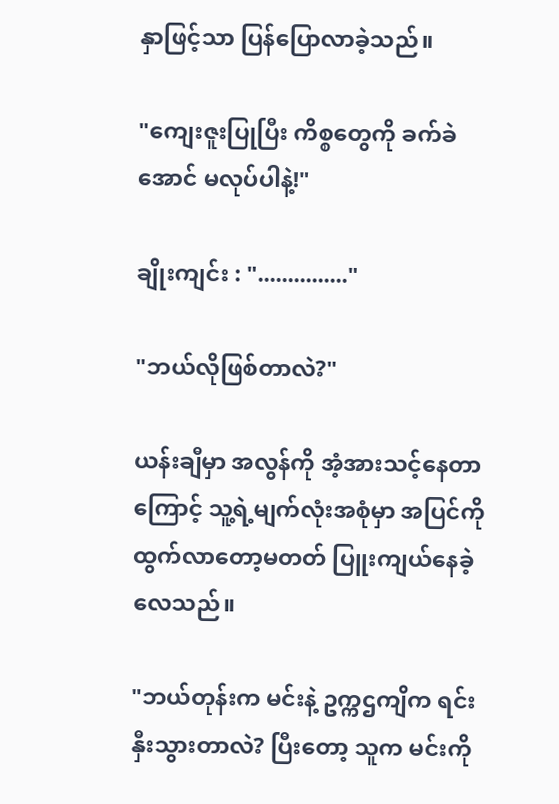နှာဖြင့်သာ ပြန်ပြောလာခဲ့သည်။

"ကျေးဇူးပြုပြီး ကိစ္စတွေကို ခက်ခဲအောင် မလုပ်ပါနဲ့!"

ချိုးကျင်း : "..............."

"ဘယ်လိုဖြစ်တာလဲ?"

ယန်းချီမှာ အလွန်ကို အံ့အားသင့်နေတာကြောင့် သူ့ရဲ့မျက်လုံးအစုံမှာ အပြင်ကို ထွက်လာတော့မတတ် ပြူးကျယ်နေခဲ့လေသည်။

"ဘယ်တုန်းက မင်းနဲ့ ဥက္ကဌကျိက ရင်းနှီးသွားတာလဲ? ပြီးတော့ သူက မင်းကို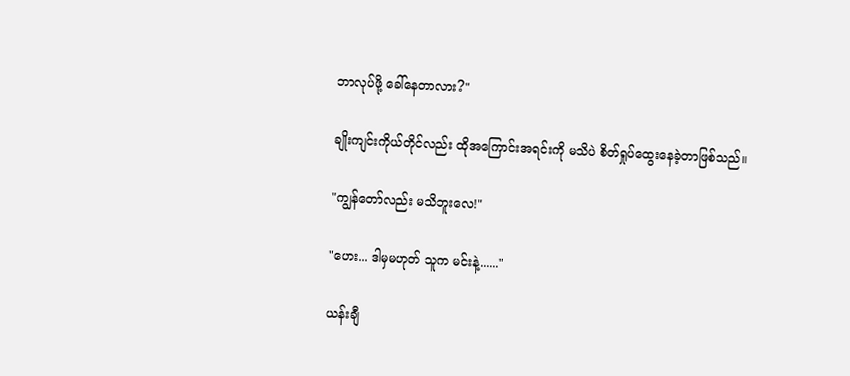ဘာလုပ်ဖို့ ခေါ်နေတာလား?"

ချိုးကျင်းကိုယ်တိုင်လည်း ထိုအကြောင်းအရင်းကို မသိပဲ စိတ်ရှုပ်ထွေးနေခဲ့တာဖြစ်သည်။

"ကျွန်တော်လည်း မသိဘူးလေ!"

"ဟေး... ဒါမှမဟုတ် သူက မင်းနဲ့......"

ယန်းချီ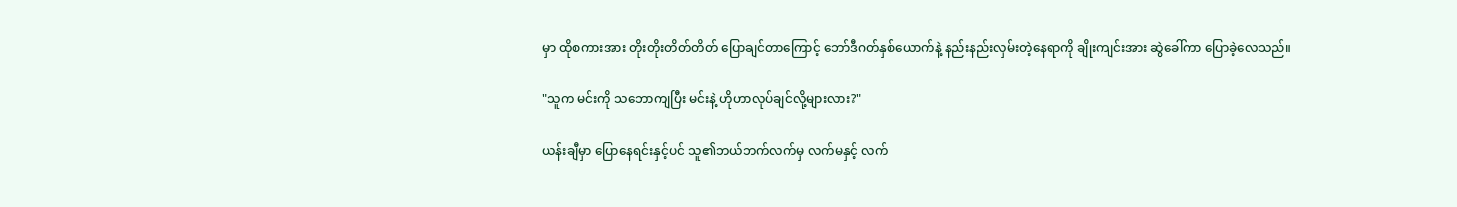မှာ ထိုစကားအား တိုးတိုးတိတ်တိတ် ပြောချင်တာကြောင့် ဘော်ဒီဂတ်နှစ်ယောက်နဲ့ နည်းနည်းလှမ်းတဲ့နေရာကို ချိုးကျင်းအား ဆွဲခေါ်ကာ ပြောခဲ့လေသည်။

"သူက မင်းကို သဘောကျပြီး မင်းနဲ့ ဟိုဟာလုပ်ချင်လို့များလား?"

ယန်းချီမှာ ပြောနေရင်းနှင့်ပင် သူ၏ဘယ်ဘက်လက်မှ လက်မနှင့် လက်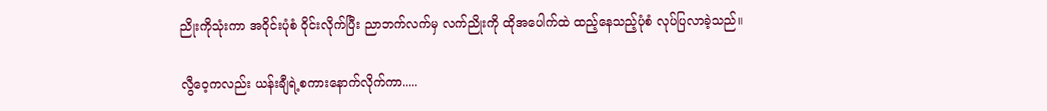ညိုးကိုသုံးကာ အဝိုင်းပုံစံ ဝိုင်းလိုက်ပြီး ညာဘက်လက်မှ လက်ညိုးကို ထိုအပေါက်ထဲ ထည့်နေသည့်ပုံစံ လုပ်ပြလာခဲ့သည်။

လွီဝေ့ကလည်း ယန်းချီရဲ့စကားနောက်လိုက်ကာ.....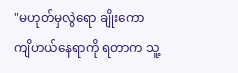"မဟုတ်မှလွဲရော ချိုးကော ကျိဟယ်နေရာကို ရတာက သူ့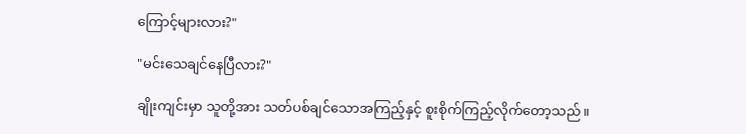ကြောင့်များလား?"

"မင်းသေချင်နေပြီလား?"

ချိုးကျင်းမှာ သူတို့အား သတ်ပစ်ချင်သောအကြည့်နှင့် စူးစိုက်ကြည့်လိုက်‌တော့သည်။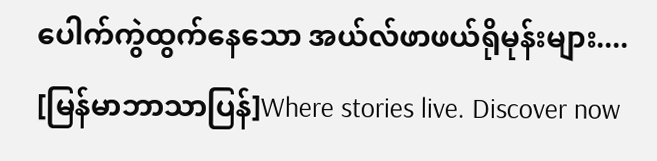ပေါက်ကွဲထွက်နေသော အယ်လ်ဖာဖယ်ရိုမုန်းများ.... [မြန်မာဘာသာပြန်]Where stories live. Discover now